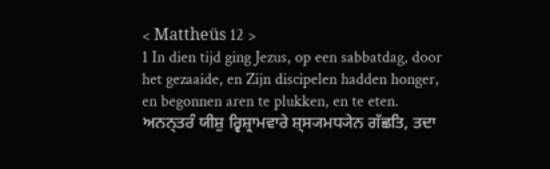< Mattheüs 12 >
1 In dien tijd ging Jezus, op een sabbatdag, door het gezaaide, en Zijn discipelen hadden honger, en begonnen aren te plukken, en te eten.
ਅਨਨ੍ਤਰੰ ਯੀਸ਼ੁ ਰ੍ਵਿਸ਼੍ਰਾਮਵਾਰੇ ਸ਼੍ਸ੍ਯਮਧ੍ਯੇਨ ਗੱਛਤਿ, ਤਦਾ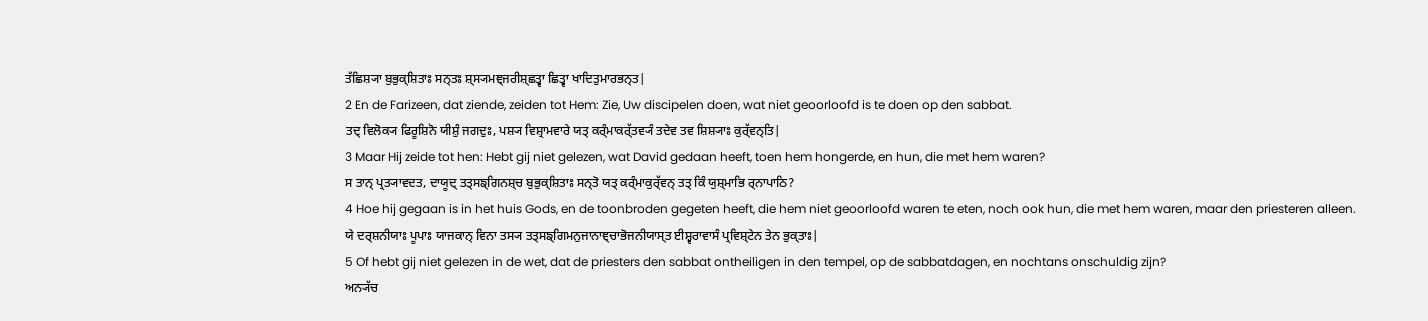ਤੱਛਿਸ਼੍ਯਾ ਬੁਭੁਕ੍ਸ਼ਿਤਾਃ ਸਨ੍ਤਃ ਸ਼੍ਸ੍ਯਮਞ੍ਜਰੀਸ਼੍ਛਤ੍ਵਾ ਛਿਤ੍ਵਾ ਖਾਦਿਤੁਮਾਰਭਨ੍ਤ|
2 En de Farizeen, dat ziende, zeiden tot Hem: Zie, Uw discipelen doen, wat niet geoorloofd is te doen op den sabbat.
ਤਦ੍ ਵਿਲੋਕ੍ਯ ਫਿਰੂਸ਼ਿਨੋ ਯੀਸ਼ੁੰ ਜਗਦੁਃ, ਪਸ਼੍ਯ ਵਿਸ਼੍ਰਾਮਵਾਰੇ ਯਤ੍ ਕਰ੍ੰਮਾਕਰ੍ੱਤਵ੍ਯੰ ਤਦੇਵ ਤਵ ਸ਼ਿਸ਼੍ਯਾਃ ਕੁਰ੍ੱਵਨ੍ਤਿ|
3 Maar Hij zeide tot hen: Hebt gij niet gelezen, wat David gedaan heeft, toen hem hongerde, en hun, die met hem waren?
ਸ ਤਾਨ੍ ਪ੍ਰਤ੍ਯਾਵਦਤ, ਦਾਯੂਦ੍ ਤਤ੍ਸਙ੍ਗਿਨਸ਼੍ਚ ਬੁਭੁਕ੍ਸ਼ਿਤਾਃ ਸਨ੍ਤੋ ਯਤ੍ ਕਰ੍ੰਮਾਕੁਰ੍ੱਵਨ੍ ਤਤ੍ ਕਿੰ ਯੁਸ਼੍ਮਾਭਿ ਰ੍ਨਾਪਾਠਿ?
4 Hoe hij gegaan is in het huis Gods, en de toonbroden gegeten heeft, die hem niet geoorloofd waren te eten, noch ook hun, die met hem waren, maar den priesteren alleen.
ਯੇ ਦਰ੍ਸ਼ਨੀਯਾਃ ਪੂਪਾਃ ਯਾਜਕਾਨ੍ ਵਿਨਾ ਤਸ੍ਯ ਤਤ੍ਸਙ੍ਗਿਮਨੁਜਾਨਾਞ੍ਚਾਭੋਜਨੀਯਾਸ੍ਤ ਈਸ਼੍ਵਰਾਵਾਸੰ ਪ੍ਰਵਿਸ਼੍ਟੇਨ ਤੇਨ ਭੁਕ੍ਤਾਃ|
5 Of hebt gij niet gelezen in de wet, dat de priesters den sabbat ontheiligen in den tempel, op de sabbatdagen, en nochtans onschuldig zijn?
ਅਨ੍ਯੱਚ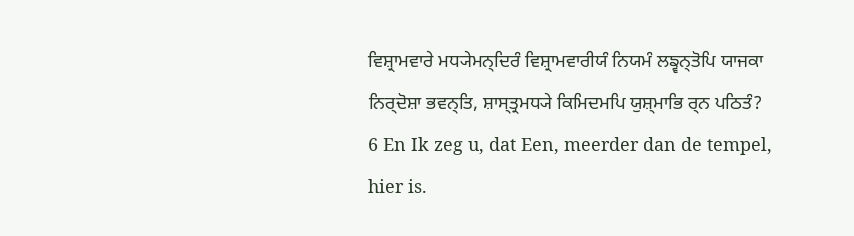ਵਿਸ਼੍ਰਾਮਵਾਰੇ ਮਧ੍ਯੇਮਨ੍ਦਿਰੰ ਵਿਸ਼੍ਰਾਮਵਾਰੀਯੰ ਨਿਯਮੰ ਲਙ੍ਵਨ੍ਤੋਪਿ ਯਾਜਕਾ ਨਿਰ੍ਦੋਸ਼ਾ ਭਵਨ੍ਤਿ, ਸ਼ਾਸ੍ਤ੍ਰਮਧ੍ਯੇ ਕਿਮਿਦਮਪਿ ਯੁਸ਼੍ਮਾਭਿ ਰ੍ਨ ਪਠਿਤੰ?
6 En Ik zeg u, dat Een, meerder dan de tempel, hier is.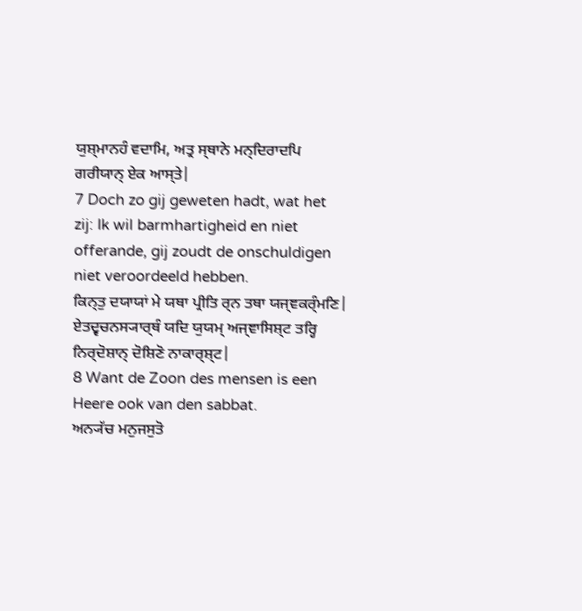ਯੁਸ਼੍ਮਾਨਹੰ ਵਦਾਮਿ, ਅਤ੍ਰ ਸ੍ਥਾਨੇ ਮਨ੍ਦਿਰਾਦਪਿ ਗਰੀਯਾਨ੍ ਏਕ ਆਸ੍ਤੇ|
7 Doch zo gij geweten hadt, wat het zij: Ik wil barmhartigheid en niet offerande, gij zoudt de onschuldigen niet veroordeeld hebben.
ਕਿਨ੍ਤੁ ਦਯਾਯਾਂ ਮੇ ਯਥਾ ਪ੍ਰੀਤਿ ਰ੍ਨ ਤਥਾ ਯਜ੍ਞਕਰ੍ੰਮਣਿ| ਏਤਦ੍ਵਚਨਸ੍ਯਾਰ੍ਥੰ ਯਦਿ ਯੁਯਮ੍ ਅਜ੍ਞਾਸਿਸ਼੍ਟ ਤਰ੍ਹਿ ਨਿਰ੍ਦੋਸ਼ਾਨ੍ ਦੋਸ਼ਿਣੋ ਨਾਕਾਰ੍ਸ਼੍ਟ|
8 Want de Zoon des mensen is een Heere ook van den sabbat.
ਅਨ੍ਯੱਚ ਮਨੁਜਸੁਤੋ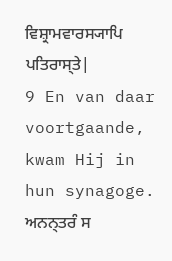ਵਿਸ਼੍ਰਾਮਵਾਰਸ੍ਯਾਪਿ ਪਤਿਰਾਸ੍ਤੇ|
9 En van daar voortgaande, kwam Hij in hun synagoge.
ਅਨਨ੍ਤਰੰ ਸ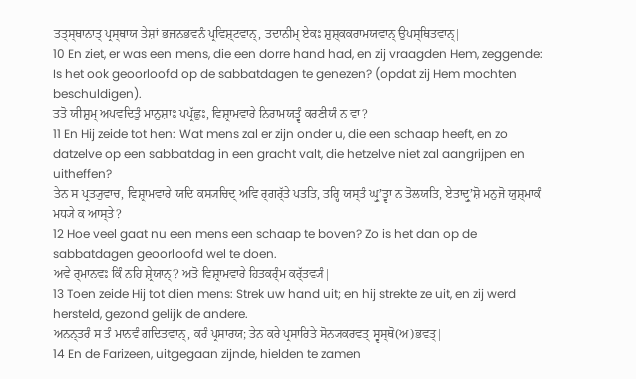ਤਤ੍ਸ੍ਥਾਨਾਤ੍ ਪ੍ਰਸ੍ਥਾਯ ਤੇਸ਼ਾਂ ਭਜਨਭਵਨੰ ਪ੍ਰਵਿਸ਼੍ਟਵਾਨ੍, ਤਦਾਨੀਮ੍ ਏਕਃ ਸ਼ੁਸ਼੍ਕਕਰਾਮਯਵਾਨ੍ ਉਪਸ੍ਥਿਤਵਾਨ੍|
10 En ziet, er was een mens, die een dorre hand had, en zij vraagden Hem, zeggende: Is het ook geoorloofd op de sabbatdagen te genezen? (opdat zij Hem mochten beschuldigen).
ਤਤੋ ਯੀਸ਼ੁਮ੍ ਅਪਵਦਿਤੁੰ ਮਾਨੁਸ਼ਾਃ ਪਪ੍ਰੱਛੁਃ, ਵਿਸ਼੍ਰਾਮਵਾਰੇ ਨਿਰਾਮਯਤ੍ਵੰ ਕਰਣੀਯੰ ਨ ਵਾ?
11 En Hij zeide tot hen: Wat mens zal er zijn onder u, die een schaap heeft, en zo datzelve op een sabbatdag in een gracht valt, die hetzelve niet zal aangrijpen en uitheffen?
ਤੇਨ ਸ ਪ੍ਰਤ੍ਯੁਵਾਚ, ਵਿਸ਼੍ਰਾਮਵਾਰੇ ਯਦਿ ਕਸ੍ਯਚਿਦ੍ ਅਵਿ ਰ੍ਗਰ੍ੱਤੇ ਪਤਤਿ, ਤਰ੍ਹਿ ਯਸ੍ਤੰ ਘ੍ਰੁʼਤ੍ਵਾ ਨ ਤੋਲਯਤਿ, ਏਤਾਦ੍ਰੁʼਸ਼ੋ ਮਨੁਜੋ ਯੁਸ਼੍ਮਾਕੰ ਮਧ੍ਯੇ ਕ ਆਸ੍ਤੇ?
12 Hoe veel gaat nu een mens een schaap te boven? Zo is het dan op de sabbatdagen geoorloofd wel te doen.
ਅਵੇ ਰ੍ਮਾਨਵਃ ਕਿੰ ਨਹਿ ਸ਼੍ਰੇਯਾਨ੍? ਅਤੋ ਵਿਸ਼੍ਰਾਮਵਾਰੇ ਹਿਤਕਰ੍ੰਮ ਕਰ੍ੱਤਵ੍ਯੰ|
13 Toen zeide Hij tot dien mens: Strek uw hand uit; en hij strekte ze uit, en zij werd hersteld, gezond gelijk de andere.
ਅਨਨ੍ਤਰੰ ਸ ਤੰ ਮਾਨਵੰ ਗਦਿਤਵਾਨ੍, ਕਰੰ ਪ੍ਰਸਾਰਯ; ਤੇਨ ਕਰੇ ਪ੍ਰਸਾਰਿਤੇ ਸੋਨ੍ਯਕਰਵਤ੍ ਸ੍ਵਸ੍ਥੋ(ਅ)ਭਵਤ੍|
14 En de Farizeen, uitgegaan zijnde, hielden te zamen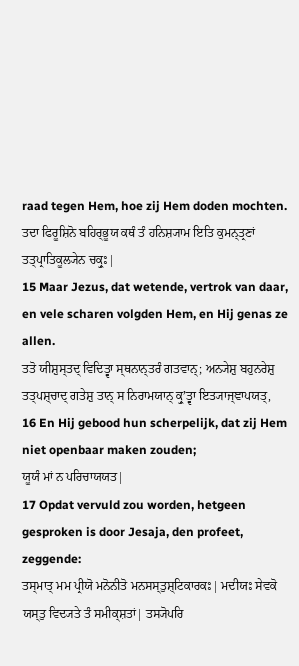raad tegen Hem, hoe zij Hem doden mochten.
ਤਦਾ ਫਿਰੂਸ਼ਿਨੋ ਬਹਿਰ੍ਭੂਯ ਕਥੰ ਤੰ ਹਨਿਸ਼੍ਯਾਮ ਇਤਿ ਕੁਮਨ੍ਤ੍ਰਣਾਂ ਤਤ੍ਪ੍ਰਾਤਿਕੂਲ੍ਯੇਨ ਚਕ੍ਰੁਃ|
15 Maar Jezus, dat wetende, vertrok van daar, en vele scharen volgden Hem, en Hij genas ze allen.
ਤਤੋ ਯੀਸ਼ੁਸ੍ਤਦ੍ ਵਿਦਿਤ੍ਵਾ ਸ੍ਥਨਾਨ੍ਤਰੰ ਗਤਵਾਨ੍; ਅਨ੍ਯੇਸ਼ੁ ਬਹੁਨਰੇਸ਼ੁ ਤਤ੍ਪਸ਼੍ਚਾਦ੍ ਗਤੇਸ਼ੁ ਤਾਨ੍ ਸ ਨਿਰਾਮਯਾਨ੍ ਕ੍ਰੁʼਤ੍ਵਾ ਇਤ੍ਯਾਜ੍ਞਾਪਯਤ੍,
16 En Hij gebood hun scherpelijk, dat zij Hem niet openbaar maken zouden;
ਯੂਯੰ ਮਾਂ ਨ ਪਰਿਚਾਯਯਤ|
17 Opdat vervuld zou worden, hetgeen gesproken is door Jesaja, den profeet, zeggende:
ਤਸ੍ਮਾਤ੍ ਮਮ ਪ੍ਰੀਯੋ ਮਨੋਨੀਤੋ ਮਨਸਸ੍ਤੁਸ਼੍ਟਿਕਾਰਕਃ| ਮਦੀਯਃ ਸੇਵਕੋ ਯਸ੍ਤੁ ਵਿਦ੍ਯਤੇ ਤੰ ਸਮੀਕ੍ਸ਼ਤਾਂ| ਤਸ੍ਯੋਪਰਿ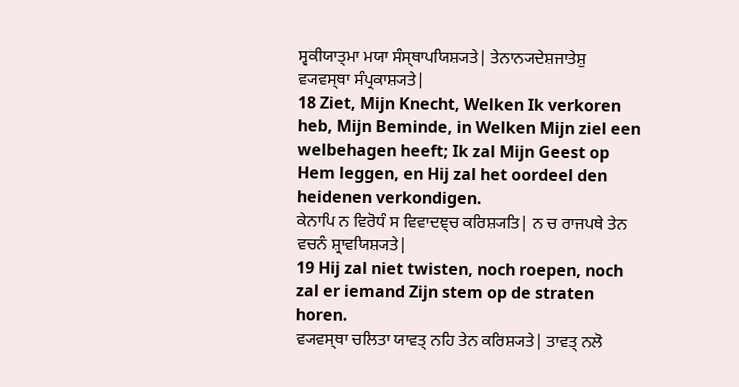ਸ੍ਵਕੀਯਾਤ੍ਮਾ ਮਯਾ ਸੰਸ੍ਥਾਪਯਿਸ਼੍ਯਤੇ| ਤੇਨਾਨ੍ਯਦੇਸ਼ਜਾਤੇਸ਼ੁ ਵ੍ਯਵਸ੍ਥਾ ਸੰਪ੍ਰਕਾਸ਼੍ਯਤੇ|
18 Ziet, Mijn Knecht, Welken Ik verkoren heb, Mijn Beminde, in Welken Mijn ziel een welbehagen heeft; Ik zal Mijn Geest op Hem leggen, en Hij zal het oordeel den heidenen verkondigen.
ਕੇਨਾਪਿ ਨ ਵਿਰੋਧੰ ਸ ਵਿਵਾਦਞ੍ਚ ਕਰਿਸ਼੍ਯਤਿ| ਨ ਚ ਰਾਜਪਥੇ ਤੇਨ ਵਚਨੰ ਸ਼੍ਰਾਵਯਿਸ਼੍ਯਤੇ|
19 Hij zal niet twisten, noch roepen, noch zal er iemand Zijn stem op de straten horen.
ਵ੍ਯਵਸ੍ਥਾ ਚਲਿਤਾ ਯਾਵਤ੍ ਨਹਿ ਤੇਨ ਕਰਿਸ਼੍ਯਤੇ| ਤਾਵਤ੍ ਨਲੋ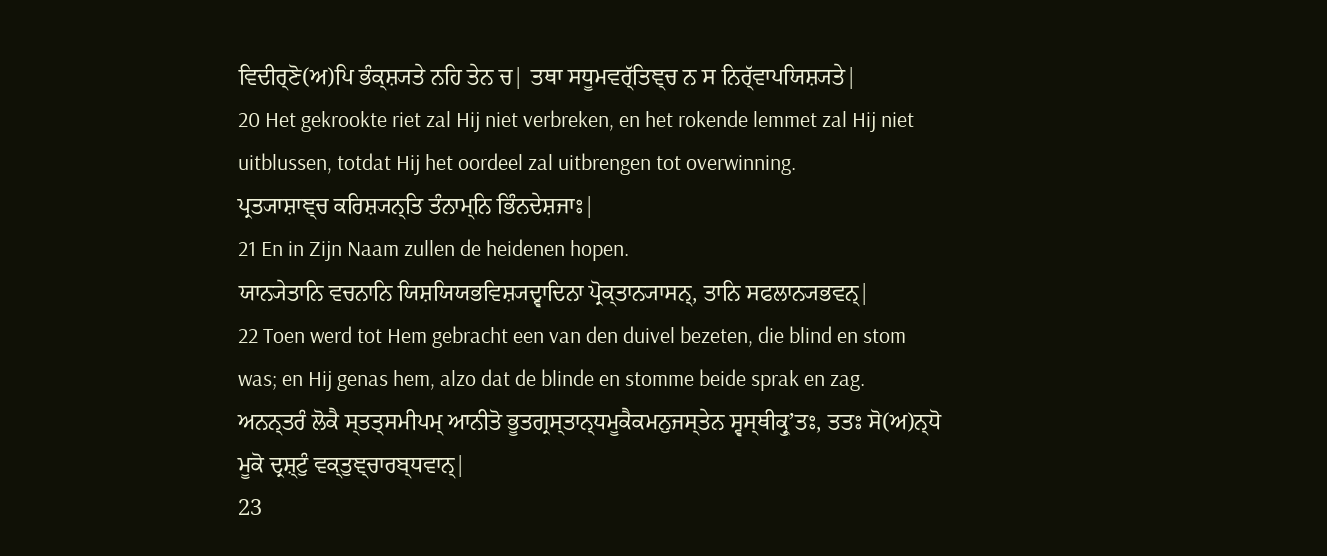ਵਿਦੀਰ੍ਣੋ(ਅ)ਪਿ ਭੰਕ੍ਸ਼੍ਯਤੇ ਨਹਿ ਤੇਨ ਚ| ਤਥਾ ਸਧੂਮਵਰ੍ੱਤਿਞ੍ਚ ਨ ਸ ਨਿਰ੍ੱਵਾਪਯਿਸ਼੍ਯਤੇ|
20 Het gekrookte riet zal Hij niet verbreken, en het rokende lemmet zal Hij niet uitblussen, totdat Hij het oordeel zal uitbrengen tot overwinning.
ਪ੍ਰਤ੍ਯਾਸ਼ਾਞ੍ਚ ਕਰਿਸ਼੍ਯਨ੍ਤਿ ਤੰਨਾਮ੍ਨਿ ਭਿੰਨਦੇਸ਼ਜਾਃ|
21 En in Zijn Naam zullen de heidenen hopen.
ਯਾਨ੍ਯੇਤਾਨਿ ਵਚਨਾਨਿ ਯਿਸ਼ਯਿਯਭਵਿਸ਼੍ਯਦ੍ਵਾਦਿਨਾ ਪ੍ਰੋਕ੍ਤਾਨ੍ਯਾਸਨ੍, ਤਾਨਿ ਸਫਲਾਨ੍ਯਭਵਨ੍|
22 Toen werd tot Hem gebracht een van den duivel bezeten, die blind en stom was; en Hij genas hem, alzo dat de blinde en stomme beide sprak en zag.
ਅਨਨ੍ਤਰੰ ਲੋਕੈ ਸ੍ਤਤ੍ਸਮੀਪਮ੍ ਆਨੀਤੋ ਭੂਤਗ੍ਰਸ੍ਤਾਨ੍ਧਮੂਕੈਕਮਨੁਜਸ੍ਤੇਨ ਸ੍ਵਸ੍ਥੀਕ੍ਰੁʼਤਃ, ਤਤਃ ਸੋ(ਅ)ਨ੍ਧੋ ਮੂਕੋ ਦ੍ਰਸ਼੍ਟੁੰ ਵਕ੍ਤੁਞ੍ਚਾਰਬ੍ਧਵਾਨ੍|
23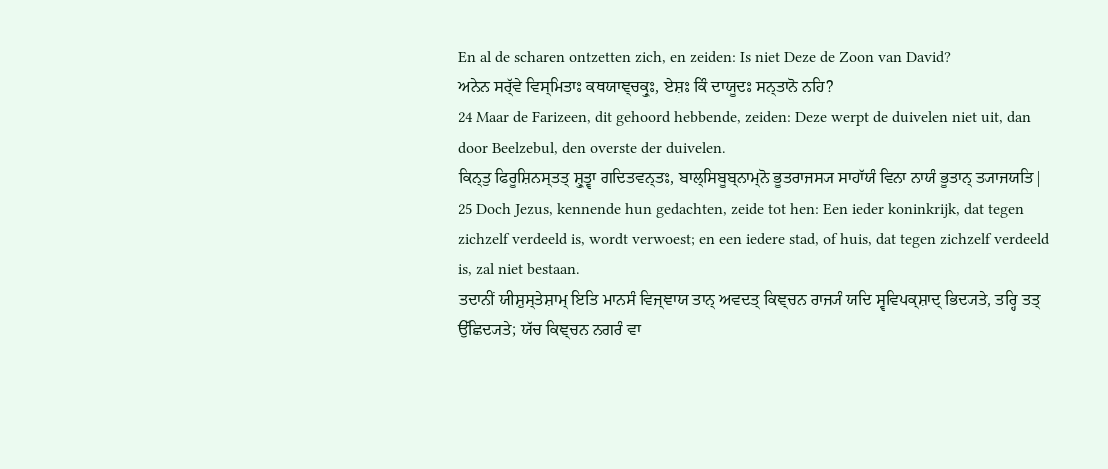En al de scharen ontzetten zich, en zeiden: Is niet Deze de Zoon van David?
ਅਨੇਨ ਸਰ੍ੱਵੇ ਵਿਸ੍ਮਿਤਾਃ ਕਥਯਾਞ੍ਚਕ੍ਰੁਃ, ਏਸ਼ਃ ਕਿੰ ਦਾਯੂਦਃ ਸਨ੍ਤਾਨੋ ਨਹਿ?
24 Maar de Farizeen, dit gehoord hebbende, zeiden: Deze werpt de duivelen niet uit, dan door Beelzebul, den overste der duivelen.
ਕਿਨ੍ਤੁ ਫਿਰੂਸ਼ਿਨਸ੍ਤਤ੍ ਸ਼੍ਰੁਤ੍ਵਾ ਗਦਿਤਵਨ੍ਤਃ, ਬਾਲ੍ਸਿਬੂਬ੍ਨਾਮ੍ਨੋ ਭੂਤਰਾਜਸ੍ਯ ਸਾਹਾੱਯੰ ਵਿਨਾ ਨਾਯੰ ਭੂਤਾਨ੍ ਤ੍ਯਾਜਯਤਿ|
25 Doch Jezus, kennende hun gedachten, zeide tot hen: Een ieder koninkrijk, dat tegen zichzelf verdeeld is, wordt verwoest; en een iedere stad, of huis, dat tegen zichzelf verdeeld is, zal niet bestaan.
ਤਦਾਨੀਂ ਯੀਸ਼ੁਸ੍ਤੇਸ਼ਾਮ੍ ਇਤਿ ਮਾਨਸੰ ਵਿਜ੍ਞਾਯ ਤਾਨ੍ ਅਵਦਤ੍ ਕਿਞ੍ਚਨ ਰਾਜ੍ਯੰ ਯਦਿ ਸ੍ਵਵਿਪਕ੍ਸ਼ਾਦ੍ ਭਿਦ੍ਯਤੇ, ਤਰ੍ਹਿ ਤਤ੍ ਉੱਛਿਦ੍ਯਤੇ; ਯੱਚ ਕਿਞ੍ਚਨ ਨਗਰੰ ਵਾ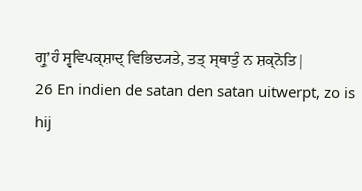ਗ੍ਰੁʼਹੰ ਸ੍ਵਵਿਪਕ੍ਸ਼ਾਦ੍ ਵਿਭਿਦ੍ਯਤੇ, ਤਤ੍ ਸ੍ਥਾਤੁੰ ਨ ਸ਼ਕ੍ਨੋਤਿ|
26 En indien de satan den satan uitwerpt, zo is hij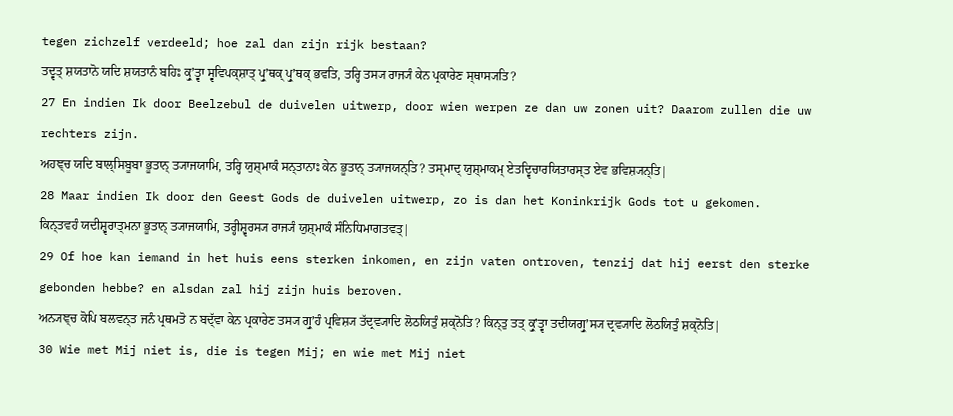tegen zichzelf verdeeld; hoe zal dan zijn rijk bestaan?
ਤਦ੍ਵਤ੍ ਸ਼ਯਤਾਨੋ ਯਦਿ ਸ਼ਯਤਾਨੰ ਬਹਿਃ ਕ੍ਰੁʼਤ੍ਵਾ ਸ੍ਵਵਿਪਕ੍ਸ਼ਾਤ੍ ਪ੍ਰੁʼਥਕ੍ ਪ੍ਰੁʼਥਕ੍ ਭਵਤਿ, ਤਰ੍ਹਿ ਤਸ੍ਯ ਰਾਜ੍ਯੰ ਕੇਨ ਪ੍ਰਕਾਰੇਣ ਸ੍ਥਾਸ੍ਯਤਿ?
27 En indien Ik door Beelzebul de duivelen uitwerp, door wien werpen ze dan uw zonen uit? Daarom zullen die uw rechters zijn.
ਅਹਞ੍ਚ ਯਦਿ ਬਾਲ੍ਸਿਬੂਬਾ ਭੂਤਾਨ੍ ਤ੍ਯਾਜਯਾਮਿ, ਤਰ੍ਹਿ ਯੁਸ਼੍ਮਾਕੰ ਸਨ੍ਤਾਨਾਃ ਕੇਨ ਭੂਤਾਨ੍ ਤ੍ਯਾਜਯਨ੍ਤਿ? ਤਸ੍ਮਾਦ੍ ਯੁਸ਼੍ਮਾਕਮ੍ ਏਤਦ੍ਵਿਚਾਰਯਿਤਾਰਸ੍ਤ ਏਵ ਭਵਿਸ਼੍ਯਨ੍ਤਿ|
28 Maar indien Ik door den Geest Gods de duivelen uitwerp, zo is dan het Koninkrijk Gods tot u gekomen.
ਕਿਨ੍ਤਵਹੰ ਯਦੀਸ਼੍ਵਰਾਤ੍ਮਨਾ ਭੂਤਾਨ੍ ਤ੍ਯਾਜਯਾਮਿ, ਤਰ੍ਹੀਸ਼੍ਵਰਸ੍ਯ ਰਾਜ੍ਯੰ ਯੁਸ਼੍ਮਾਕੰ ਸੰਨਿਧਿਮਾਗਤਵਤ੍|
29 Of hoe kan iemand in het huis eens sterken inkomen, en zijn vaten ontroven, tenzij dat hij eerst den sterke gebonden hebbe? en alsdan zal hij zijn huis beroven.
ਅਨ੍ਯਞ੍ਚ ਕੋਪਿ ਬਲਵਨ੍ਤ ਜਨੰ ਪ੍ਰਥਮਤੋ ਨ ਬਦ੍ੱਵਾ ਕੇਨ ਪ੍ਰਕਾਰੇਣ ਤਸ੍ਯ ਗ੍ਰੁʼਹੰ ਪ੍ਰਵਿਸ਼੍ਯ ਤੱਦ੍ਰਵ੍ਯਾਦਿ ਲੋਠਯਿਤੁੰ ਸ਼ਕ੍ਨੋਤਿ? ਕਿਨ੍ਤੁ ਤਤ੍ ਕ੍ਰੁʼਤ੍ਵਾ ਤਦੀਯਗ੍ਰੁʼਸ੍ਯ ਦ੍ਰਵ੍ਯਾਦਿ ਲੋਠਯਿਤੁੰ ਸ਼ਕ੍ਨੋਤਿ|
30 Wie met Mij niet is, die is tegen Mij; en wie met Mij niet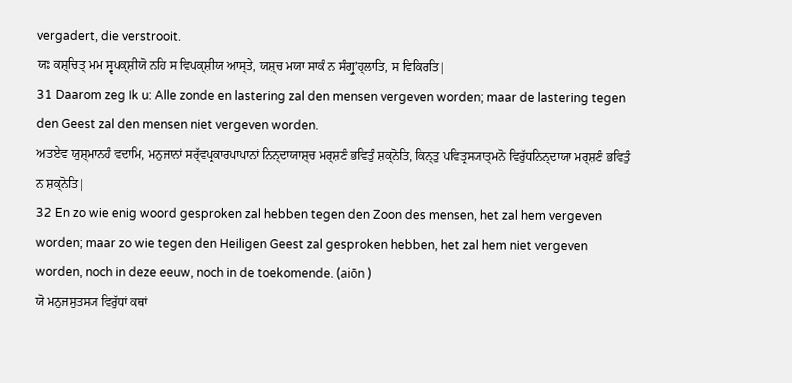vergadert, die verstrooit.
ਯਃ ਕਸ਼੍ਚਿਤ੍ ਮਮ ਸ੍ਵਪਕ੍ਸ਼ੀਯੋ ਨਹਿ ਸ ਵਿਪਕ੍ਸ਼ੀਯ ਆਸ੍ਤੇ, ਯਸ਼੍ਚ ਮਯਾ ਸਾਕੰ ਨ ਸੰਗ੍ਰੁʼਹ੍ਲਾਤਿ, ਸ ਵਿਕਿਰਤਿ|
31 Daarom zeg Ik u: Alle zonde en lastering zal den mensen vergeven worden; maar de lastering tegen den Geest zal den mensen niet vergeven worden.
ਅਤਏਵ ਯੁਸ਼੍ਮਾਨਹੰ ਵਦਾਮਿ, ਮਨੁਜਾਨਾਂ ਸਰ੍ੱਵਪ੍ਰਕਾਰਪਾਪਾਨਾਂ ਨਿਨ੍ਦਾਯਾਸ਼੍ਚ ਮਰ੍ਸ਼ਣੰ ਭਵਿਤੁੰ ਸ਼ਕ੍ਨੋਤਿ, ਕਿਨ੍ਤੁ ਪਵਿਤ੍ਰਸ੍ਯਾਤ੍ਮਨੋ ਵਿਰੁੱਧਨਿਨ੍ਦਾਯਾ ਮਰ੍ਸ਼ਣੰ ਭਵਿਤੁੰ ਨ ਸ਼ਕ੍ਨੋਤਿ|
32 En zo wie enig woord gesproken zal hebben tegen den Zoon des mensen, het zal hem vergeven worden; maar zo wie tegen den Heiligen Geest zal gesproken hebben, het zal hem niet vergeven worden, noch in deze eeuw, noch in de toekomende. (aiōn )
ਯੋ ਮਨੁਜਸੁਤਸ੍ਯ ਵਿਰੁੱਧਾਂ ਕਥਾਂ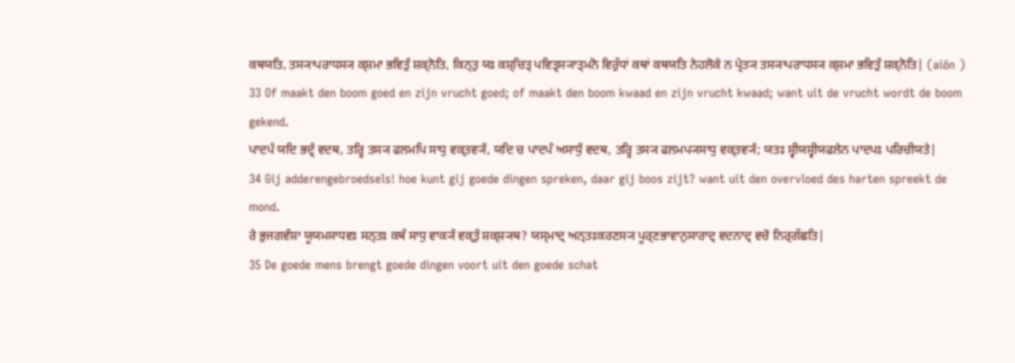ਕਥਯਤਿ, ਤਸ੍ਯਾਪਰਾਧਸ੍ਯ ਕ੍ਸ਼ਮਾ ਭਵਿਤੁੰ ਸ਼ਕ੍ਨੋਤਿ, ਕਿਨ੍ਤੁ ਯਃ ਕਸ਼੍ਚਿਤ੍ ਪਵਿਤ੍ਰਸ੍ਯਾਤ੍ਮਨੋ ਵਿਰੁੱਧਾਂ ਕਥਾਂ ਕਥਯਤਿ ਨੇਹਲੋਕੇ ਨ ਪ੍ਰੇਤ੍ਯ ਤਸ੍ਯਾਪਰਾਧਸ੍ਯ ਕ੍ਸ਼ਮਾ ਭਵਿਤੁੰ ਸ਼ਕ੍ਨੋਤਿ| (aiōn )
33 Of maakt den boom goed en zijn vrucht goed; of maakt den boom kwaad en zijn vrucht kwaad; want uit de vrucht wordt de boom gekend.
ਪਾਦਪੰ ਯਦਿ ਭਦ੍ਰੰ ਵਦਥ, ਤਰ੍ਹਿ ਤਸ੍ਯ ਫਲਮਪਿ ਸਾਧੁ ਵਕ੍ਤਵ੍ਯੰ, ਯਦਿ ਚ ਪਾਦਪੰ ਅਸਾਧੁੰ ਵਦਥ, ਤਰ੍ਹਿ ਤਸ੍ਯ ਫਲਮਪ੍ਯਸਾਧੁ ਵਕ੍ਤਵ੍ਯੰ; ਯਤਃ ਸ੍ਵੀਯਸ੍ਵੀਯਫਲੇਨ ਪਾਦਪਃ ਪਰਿਚੀਯਤੇ|
34 Gij adderengebroedsels! hoe kunt gij goede dingen spreken, daar gij boos zijt? want uit den overvloed des harten spreekt de mond.
ਰੇ ਭੁਜਗਵੰਸ਼ਾ ਯੂਯਮਸਾਧਵਃ ਸਨ੍ਤਃ ਕਥੰ ਸਾਧੁ ਵਾਕ੍ਯੰ ਵਕ੍ਤੁੰ ਸ਼ਕ੍ਸ਼੍ਯਥ? ਯਸ੍ਮਾਦ੍ ਅਨ੍ਤਃਕਰਣਸ੍ਯ ਪੂਰ੍ਣਭਾਵਾਨੁਸਾਰਾਦ੍ ਵਦਨਾਦ੍ ਵਚੋ ਨਿਰ੍ਗੱਛਤਿ|
35 De goede mens brengt goede dingen voort uit den goede schat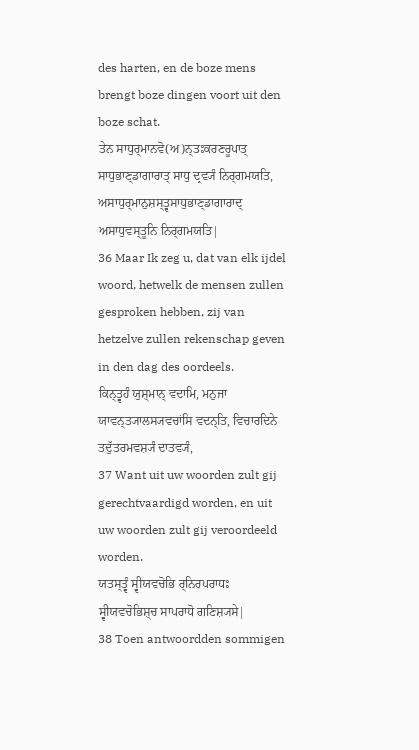des harten, en de boze mens brengt boze dingen voort uit den boze schat.
ਤੇਨ ਸਾਧੁਰ੍ਮਾਨਵੋ(ਅ)ਨ੍ਤਃਕਰਣਰੂਪਾਤ੍ ਸਾਧੁਭਾਣ੍ਡਾਗਾਰਾਤ੍ ਸਾਧੁ ਦ੍ਰਵ੍ਯੰ ਨਿਰ੍ਗਮਯਤਿ, ਅਸਾਧੁਰ੍ਮਾਨੁਸ਼ਸ੍ਤ੍ਵਸਾਧੁਭਾਣ੍ਡਾਗਾਰਾਦ੍ ਅਸਾਧੁਵਸ੍ਤੂਨਿ ਨਿਰ੍ਗਮਯਤਿ|
36 Maar Ik zeg u, dat van elk ijdel woord, hetwelk de mensen zullen gesproken hebben, zij van hetzelve zullen rekenschap geven in den dag des oordeels.
ਕਿਨ੍ਤ੍ਵਹੰ ਯੁਸ਼੍ਮਾਨ੍ ਵਦਾਮਿ, ਮਨੁਜਾ ਯਾਵਨ੍ਤ੍ਯਾਲਸ੍ਯਵਚਾਂਸਿ ਵਦਨ੍ਤਿ, ਵਿਚਾਰਦਿਨੇ ਤਦੁੱਤਰਮਵਸ਼੍ਯੰ ਦਾਤਵ੍ਯੰ,
37 Want uit uw woorden zult gij gerechtvaardigd worden, en uit uw woorden zult gij veroordeeld worden.
ਯਤਸ੍ਤ੍ਵੰ ਸ੍ਵੀਯਵਚੋਭਿ ਰ੍ਨਿਰਪਰਾਧਃ ਸ੍ਵੀਯਵਚੋਭਿਸ਼੍ਚ ਸਾਪਰਾਧੋ ਗਣਿਸ਼੍ਯਸੇ|
38 Toen antwoordden sommigen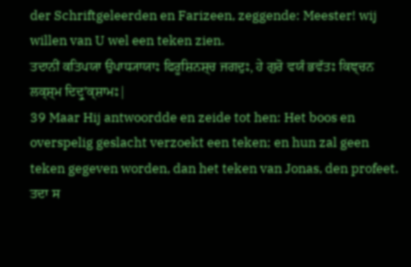der Schriftgeleerden en Farizeen, zeggende: Meester! wij willen van U wel een teken zien.
ਤਦਾਨੀਂ ਕਤਿਪਯਾ ਉਪਾਧ੍ਯਾਯਾਃ ਫਿਰੂਸ਼ਿਨਸ਼੍ਚ ਜਗਦੁਃ, ਹੇ ਗੁਰੋ ਵਯੰ ਭਵੱਤਃ ਕਿਞ੍ਚਨ ਲਕ੍ਸ਼੍ਮ ਦਿਦ੍ਰੁʼਕ੍ਸ਼ਾਮਃ|
39 Maar Hij antwoordde en zeide tot hen: Het boos en overspelig geslacht verzoekt een teken; en hun zal geen teken gegeven worden, dan het teken van Jonas, den profeet.
ਤਦਾ ਸ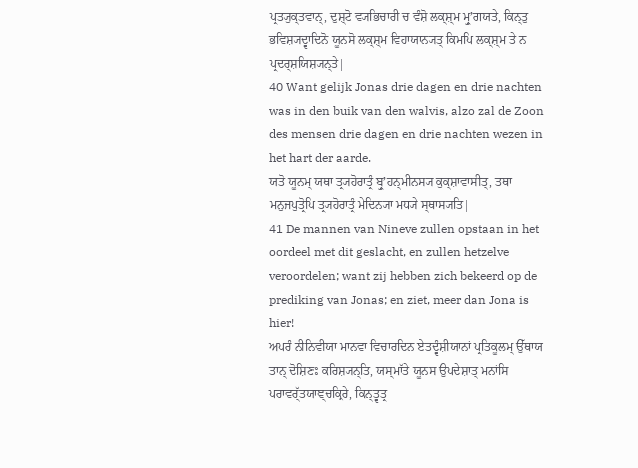ਪ੍ਰਤ੍ਯੁਕ੍ਤਵਾਨ੍, ਦੁਸ਼੍ਟੋ ਵ੍ਯਭਿਚਾਰੀ ਚ ਵੰਸ਼ੋ ਲਕ੍ਸ਼੍ਮ ਮ੍ਰੁʼਗਯਤੇ, ਕਿਨ੍ਤੁ ਭਵਿਸ਼੍ਯਦ੍ਵਾਦਿਨੋ ਯੂਨਸੋ ਲਕ੍ਸ਼੍ਮ ਵਿਹਾਯਾਨ੍ਯਤ੍ ਕਿਮਪਿ ਲਕ੍ਸ਼੍ਮ ਤੇ ਨ ਪ੍ਰਦਰ੍ਸ਼ਯਿਸ਼੍ਯਨ੍ਤੇ|
40 Want gelijk Jonas drie dagen en drie nachten was in den buik van den walvis, alzo zal de Zoon des mensen drie dagen en drie nachten wezen in het hart der aarde.
ਯਤੋ ਯੂਨਮ੍ ਯਥਾ ਤ੍ਰ੍ਯਹੋਰਾਤ੍ਰੰ ਬ੍ਰੁʼਹਨ੍ਮੀਨਸ੍ਯ ਕੁਕ੍ਸ਼ਾਵਾਸੀਤ੍, ਤਥਾ ਮਨੁਜਪੁਤ੍ਰੋਪਿ ਤ੍ਰ੍ਯਹੋਰਾਤ੍ਰੰ ਮੇਦਿਨ੍ਯਾ ਮਧ੍ਯੇ ਸ੍ਥਾਸ੍ਯਤਿ|
41 De mannen van Nineve zullen opstaan in het oordeel met dit geslacht, en zullen hetzelve veroordelen; want zij hebben zich bekeerd op de prediking van Jonas; en ziet, meer dan Jona is hier!
ਅਪਰੰ ਨੀਨਿਵੀਯਾ ਮਾਨਵਾ ਵਿਚਾਰਦਿਨ ਏਤਦ੍ਵੰਸ਼ੀਯਾਨਾਂ ਪ੍ਰਤਿਕੂਲਮ੍ ਉੱਥਾਯ ਤਾਨ੍ ਦੋਸ਼ਿਣਃ ਕਰਿਸ਼੍ਯਨ੍ਤਿ, ਯਸ੍ਮਾੱਤੇ ਯੂਨਸ ਉਪਦੇਸ਼ਾਤ੍ ਮਨਾਂਸਿ ਪਰਾਵਰ੍ੱਤਯਾਞ੍ਚਕ੍ਰਿਰੇ, ਕਿਨ੍ਤ੍ਵਤ੍ਰ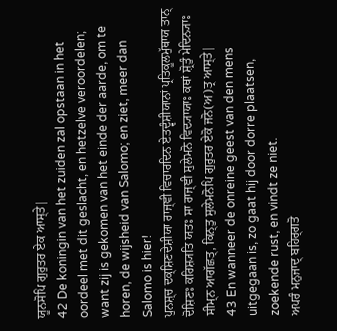ਯੂਨਸੋਪਿ ਗੁਰੁਤਰ ਏਕ ਆਸ੍ਤੇ|
42 De koningin van het zuiden zal opstaan in het oordeel met dit geslacht, en hetzelve veroordelen; want zij is gekomen van het einde der aarde, om te horen, de wijsheid van Salomo; en ziet, meer dan Salomo is hier!
ਪੁਨਸ਼੍ਚ ਦਕ੍ਸ਼ਿਣਦੇਸ਼ੀਯਾ ਰਾਜ੍ਞੀ ਵਿਚਾਰਦਿਨ ਏਤਦ੍ਵੰਸ਼ੀਯਾਨਾਂ ਪ੍ਰਤਿਕੂਲਮੁੱਥਾਯ ਤਾਨ੍ ਦੋਸ਼ਿਣਃ ਕਰਿਸ਼੍ਯਤਿ ਯਤਃ ਸਾ ਰਾਜ੍ਞੀ ਸੁਲੇਮਨੋ ਵਿਦ੍ਯਾਯਾਃ ਕਥਾਂ ਸ਼੍ਰੋਤੁੰ ਮੇਦਿਨ੍ਯਾਃ ਸੀਮ੍ਨ ਆਗੱਛਤ੍, ਕਿਨ੍ਤੁ ਸੁਲੇਮਨੋਪਿ ਗੁਰੁਤਰ ਏਕੋ ਜਨੋ(ਅ)ਤ੍ਰ ਆਸ੍ਤੇ|
43 En wanneer de onreine geest van den mens uitgegaan is, zo gaat hij door dorre plaatsen, zoekende rust, en vindt ze niet.
ਅਪਰੰ ਮਨੁਜਾਦ੍ ਬਹਿਰ੍ਗਤੋ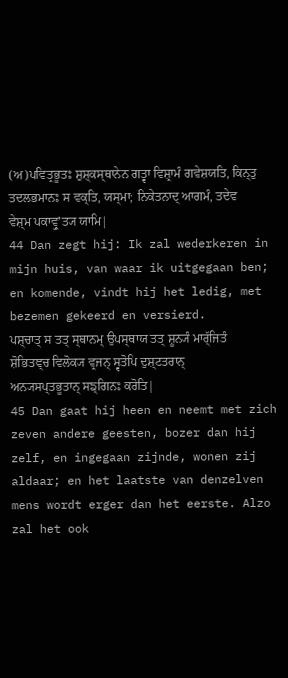(ਅ)ਪਵਿਤ੍ਰਭੂਤਃ ਸ਼ੁਸ਼੍ਕਸ੍ਥਾਨੇਨ ਗਤ੍ਵਾ ਵਿਸ਼੍ਰਾਮੰ ਗਵੇਸ਼ਯਤਿ, ਕਿਨ੍ਤੁ ਤਦਲਭਮਾਨਃ ਸ ਵਕ੍ਤਿ, ਯਸ੍ਮਾ; ਨਿਕੇਤਨਾਦ੍ ਆਗਮੰ, ਤਦੇਵ ਵੇਸ਼੍ਮ ਪਕਾਵ੍ਰੁʼਤ੍ਯ ਯਾਮਿ|
44 Dan zegt hij: Ik zal wederkeren in mijn huis, van waar ik uitgegaan ben; en komende, vindt hij het ledig, met bezemen gekeerd en versierd.
ਪਸ਼੍ਚਾਤ੍ ਸ ਤਤ੍ ਸ੍ਥਾਨਮ੍ ਉਪਸ੍ਥਾਯ ਤਤ੍ ਸ਼ੂਨ੍ਯੰ ਮਾਰ੍ੱਜਿਤੰ ਸ਼ੋਭਿਤਞ੍ਚ ਵਿਲੋਕ੍ਯ ਵ੍ਰਜਨ੍ ਸ੍ਵਤੋਪਿ ਦੁਸ਼੍ਟਤਰਾਨ੍ ਅਨ੍ਯਸਪ੍ਤਭੂਤਾਨ੍ ਸਙ੍ਗਿਨਃ ਕਰੋਤਿ|
45 Dan gaat hij heen en neemt met zich zeven andere geesten, bozer dan hij zelf, en ingegaan zijnde, wonen zij aldaar; en het laatste van denzelven mens wordt erger dan het eerste. Alzo zal het ook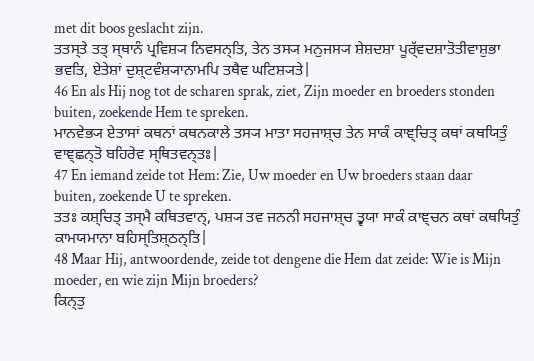met dit boos geslacht zijn.
ਤਤਸ੍ਤੇ ਤਤ੍ ਸ੍ਥਾਨੰ ਪ੍ਰਵਿਸ਼੍ਯ ਨਿਵਸਨ੍ਤਿ, ਤੇਨ ਤਸ੍ਯ ਮਨੁਜਸ੍ਯ ਸ਼ੇਸ਼ਦਸ਼ਾ ਪੂਰ੍ੱਵਦਸ਼ਾਤੋਤੀਵਾਸ਼ੁਭਾ ਭਵਤਿ, ਏਤੇਸ਼ਾਂ ਦੁਸ਼੍ਟਵੰਸ਼੍ਯਾਨਾਮਪਿ ਤਥੈਵ ਘਟਿਸ਼੍ਯਤੇ|
46 En als Hij nog tot de scharen sprak, ziet, Zijn moeder en broeders stonden buiten, zoekende Hem te spreken.
ਮਾਨਵੇਭ੍ਯ ਏਤਾਸਾਂ ਕਥਨਾਂ ਕਥਨਕਾਲੇ ਤਸ੍ਯ ਮਾਤਾ ਸਹਜਾਸ਼੍ਚ ਤੇਨ ਸਾਕੰ ਕਾਞ੍ਚਿਤ੍ ਕਥਾਂ ਕਥਯਿਤੁੰ ਵਾਞ੍ਛਨ੍ਤੋ ਬਹਿਰੇਵ ਸ੍ਥਿਤਵਨ੍ਤਃ|
47 En iemand zeide tot Hem: Zie, Uw moeder en Uw broeders staan daar buiten, zoekende U te spreken.
ਤਤਃ ਕਸ਼੍ਚਿਤ੍ ਤਸ੍ਮੈ ਕਥਿਤਵਾਨ੍, ਪਸ਼੍ਯ ਤਵ ਜਨਨੀ ਸਹਜਾਸ਼੍ਚ ਤ੍ਵਯਾ ਸਾਕੰ ਕਾਞ੍ਚਨ ਕਥਾਂ ਕਥਯਿਤੁੰ ਕਾਮਯਮਾਨਾ ਬਹਿਸ੍ਤਿਸ਼੍ਠਨ੍ਤਿ|
48 Maar Hij, antwoordende, zeide tot dengene die Hem dat zeide: Wie is Mijn moeder, en wie zijn Mijn broeders?
ਕਿਨ੍ਤੁ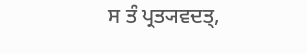ਸ ਤੰ ਪ੍ਰਤ੍ਯਵਦਤ੍,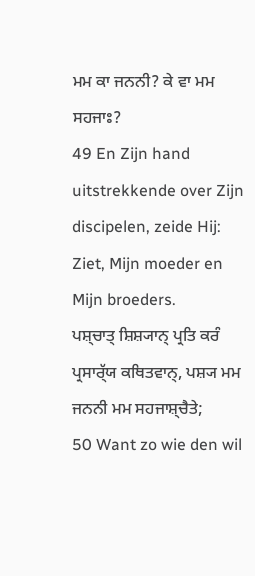ਮਮ ਕਾ ਜਨਨੀ? ਕੇ ਵਾ ਮਮ ਸਹਜਾਃ?
49 En Zijn hand uitstrekkende over Zijn discipelen, zeide Hij: Ziet, Mijn moeder en Mijn broeders.
ਪਸ਼੍ਚਾਤ੍ ਸ਼ਿਸ਼੍ਯਾਨ੍ ਪ੍ਰਤਿ ਕਰੰ ਪ੍ਰਸਾਰ੍ੱਯ ਕਥਿਤਵਾਨ੍, ਪਸ਼੍ਯ ਮਮ ਜਨਨੀ ਮਮ ਸਹਜਾਸ਼੍ਚੈਤੇ;
50 Want zo wie den wil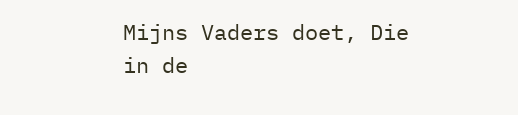Mijns Vaders doet, Die in de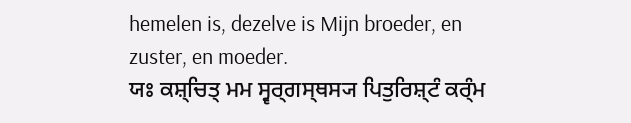hemelen is, dezelve is Mijn broeder, en zuster, en moeder.
ਯਃ ਕਸ਼੍ਚਿਤ੍ ਮਮ ਸ੍ਵਰ੍ਗਸ੍ਥਸ੍ਯ ਪਿਤੁਰਿਸ਼੍ਟੰ ਕਰ੍ੰਮ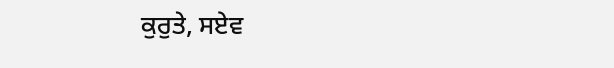ਕੁਰੁਤੇ, ਸਏਵ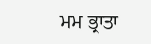ਮਮ ਭ੍ਰਾਤਾ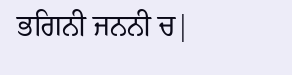ਭਗਿਨੀ ਜਨਨੀ ਚ|